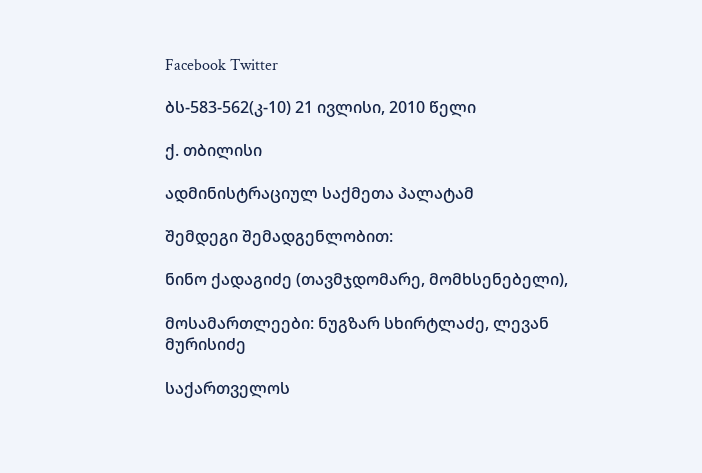Facebook Twitter

ბს-583-562(კ-10) 21 ივლისი, 2010 წელი

ქ. თბილისი

ადმინისტრაციულ საქმეთა პალატამ

შემდეგი შემადგენლობით:

ნინო ქადაგიძე (თავმჯდომარე, მომხსენებელი),

მოსამართლეები: ნუგზარ სხირტლაძე, ლევან მურისიძე

საქართველოს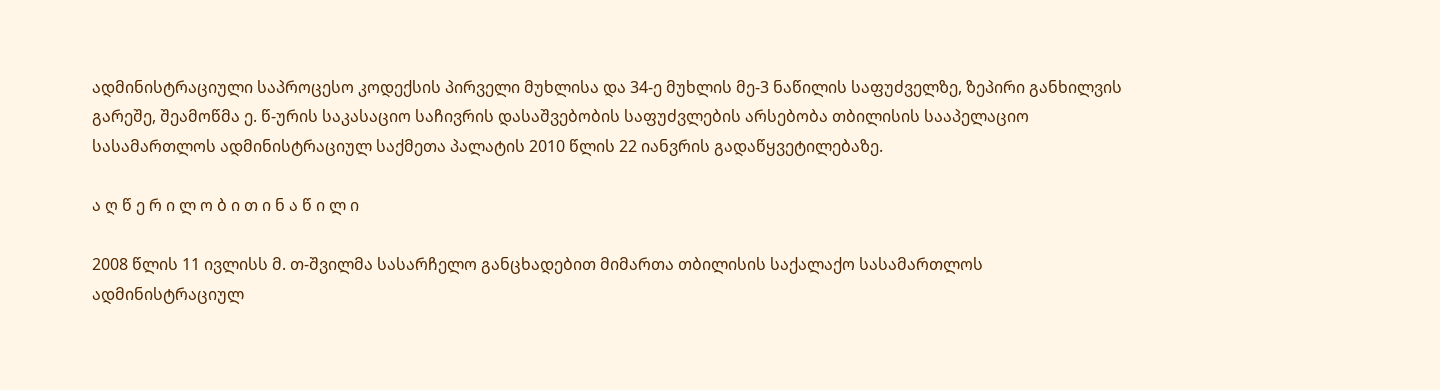ადმინისტრაციული საპროცესო კოდექსის პირველი მუხლისა და 34-ე მუხლის მე-3 ნაწილის საფუძველზე, ზეპირი განხილვის გარეშე, შეამოწმა ე. წ-ურის საკასაციო საჩივრის დასაშვებობის საფუძვლების არსებობა თბილისის სააპელაციო სასამართლოს ადმინისტრაციულ საქმეთა პალატის 2010 წლის 22 იანვრის გადაწყვეტილებაზე.

ა ღ წ ე რ ი ლ ო ბ ი თ ი ნ ა წ ი ლ ი

2008 წლის 11 ივლისს მ. თ-შვილმა სასარჩელო განცხადებით მიმართა თბილისის საქალაქო სასამართლოს ადმინისტრაციულ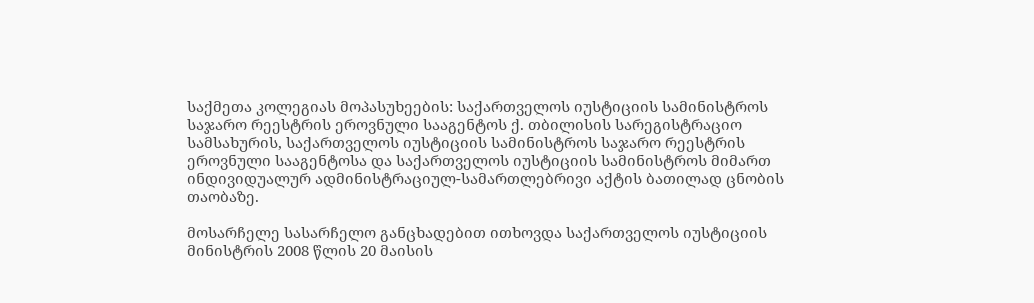საქმეთა კოლეგიას მოპასუხეების: საქართველოს იუსტიციის სამინისტროს საჯარო რეესტრის ეროვნული სააგენტოს ქ. თბილისის სარეგისტრაციო სამსახურის, საქართველოს იუსტიციის სამინისტროს საჯარო რეესტრის ეროვნული სააგენტოსა და საქართველოს იუსტიციის სამინისტროს მიმართ ინდივიდუალურ ადმინისტრაციულ-სამართლებრივი აქტის ბათილად ცნობის თაობაზე.

მოსარჩელე სასარჩელო განცხადებით ითხოვდა საქართველოს იუსტიციის მინისტრის 2008 წლის 20 მაისის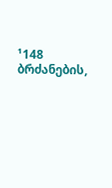¹148 ბრძანების,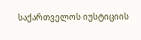საქართველოს იუსტიციის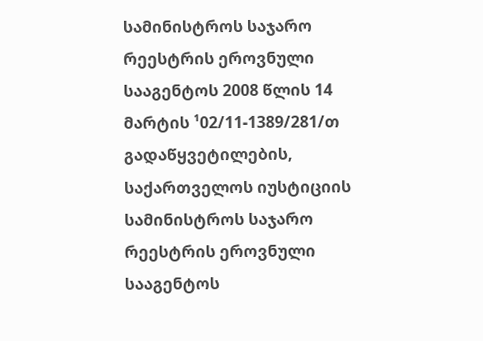სამინისტროს საჯარო რეესტრის ეროვნული სააგენტოს 2008 წლის 14 მარტის ¹02/11-1389/281/თ გადაწყვეტილების, საქართველოს იუსტიციის სამინისტროს საჯარო რეესტრის ეროვნული სააგენტოს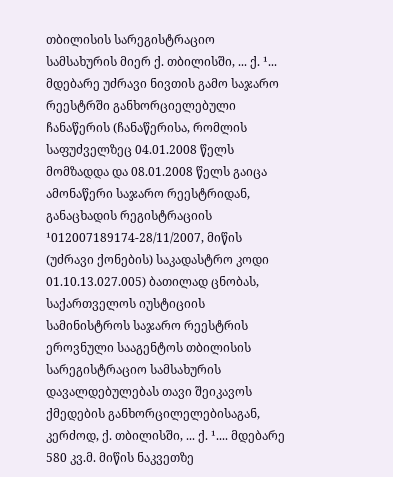თბილისის სარეგისტრაციო სამსახურის მიერ ქ. თბილისში, ... ქ. ¹... მდებარე უძრავი ნივთის გამო საჯარო რეესტრში განხორციელებული ჩანაწერის (ჩანაწერისა, რომლის საფუძველზეც 04.01.2008 წელს მომზადდა და 08.01.2008 წელს გაიცა ამონაწერი საჯარო რეესტრიდან, განაცხადის რეგისტრაციის ¹012007189174-28/11/2007, მიწის (უძრავი ქონების) საკადასტრო კოდი 01.10.13.027.005) ბათილად ცნობას, საქართველოს იუსტიციის სამინისტროს საჯარო რეესტრის ეროვნული სააგენტოს თბილისის სარეგისტრაციო სამსახურის დავალდებულებას თავი შეიკავოს ქმედების განხორცილელებისაგან, კერძოდ, ქ. თბილისში, ... ქ. ¹.... მდებარე 580 კვ.მ. მიწის ნაკვეთზე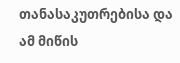თანასაკუთრებისა და ამ მიწის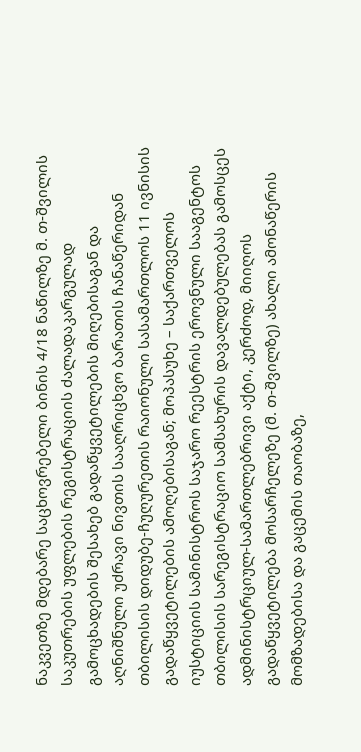ნაკვეთზე მდებარე საცხოვრებელი ბინის 4/18 ნაწილზე მ. თ-შვილის საკუთრების უფლების რეგისტრაციის ძალადაკარგულად გამოცხადების შესახებ გადაწყვეტილების მიღებისაგან და აღნიშნული უძრავი ნივთის სააღრიცხვო ბარათის ჩანაწერიდან თბილისის დიდუბე-ჩუღურეთის რაიონული სასამართლოს 11 ივნისის გადაწყვეტილების ამოღებისაგან; მოპასუხე – საქართველოს იუსტიციის სამინისტროს საჯარო რეესტრის ეროვნული სააგენტოს თბილისის სარეგისტრაციო სამსახურის დავალდებულებას გამოსცეს ადმინისტრციულ-სამართლებრივი აქტი, კერძოდ, მიიღოს გადაწყვეტილება მოსარჩელეზე (მ. თ-შვილზე) ახალი ამონაწერის მომზადებისა და გაცემის თაობაზე,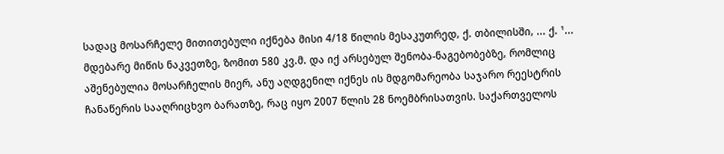სადაც მოსარჩელე მითითებული იქნება მისი 4/18 წილის მესაკუთრედ, ქ. თბილისში, ... ქ. ¹... მდებარე მიწის ნაკვეთზე, ზომით 580 კვ.მ. და იქ არსებულ შენობა-ნაგებობებზე, რომლიც აშენებულია მოსარჩელის მიერ, ანუ აღდგენილ იქნეს ის მდგომარეობა საჯარო რეესტრის ჩანაწერის სააღრიცხვო ბარათზე, რაც იყო 2007 წლის 28 ნოემბრისათვის. საქართველოს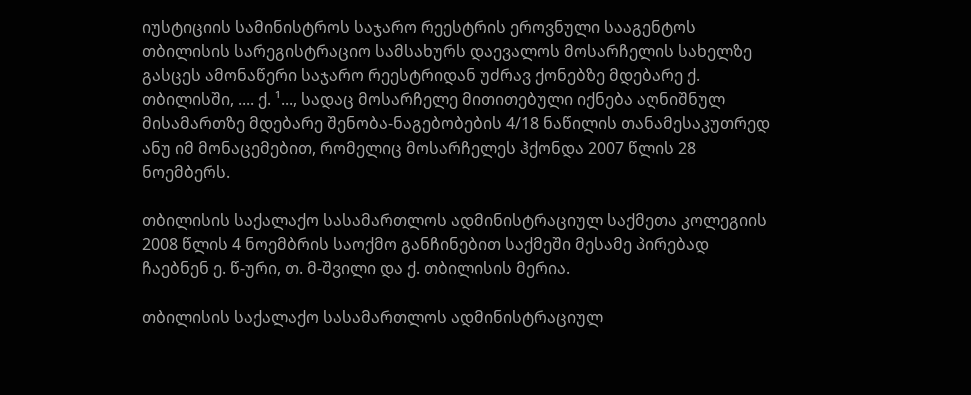იუსტიციის სამინისტროს საჯარო რეესტრის ეროვნული სააგენტოს თბილისის სარეგისტრაციო სამსახურს დაევალოს მოსარჩელის სახელზე გასცეს ამონაწერი საჯარო რეესტრიდან უძრავ ქონებზე მდებარე ქ. თბილისში, .... ქ. ¹..., სადაც მოსარჩელე მითითებული იქნება აღნიშნულ მისამართზე მდებარე შენობა-ნაგებობების 4/18 ნაწილის თანამესაკუთრედ ანუ იმ მონაცემებით, რომელიც მოსარჩელეს ჰქონდა 2007 წლის 28 ნოემბერს.

თბილისის საქალაქო სასამართლოს ადმინისტრაციულ საქმეთა კოლეგიის 2008 წლის 4 ნოემბრის საოქმო განჩინებით საქმეში მესამე პირებად ჩაებნენ ე. წ-ური, თ. მ-შვილი და ქ. თბილისის მერია.

თბილისის საქალაქო სასამართლოს ადმინისტრაციულ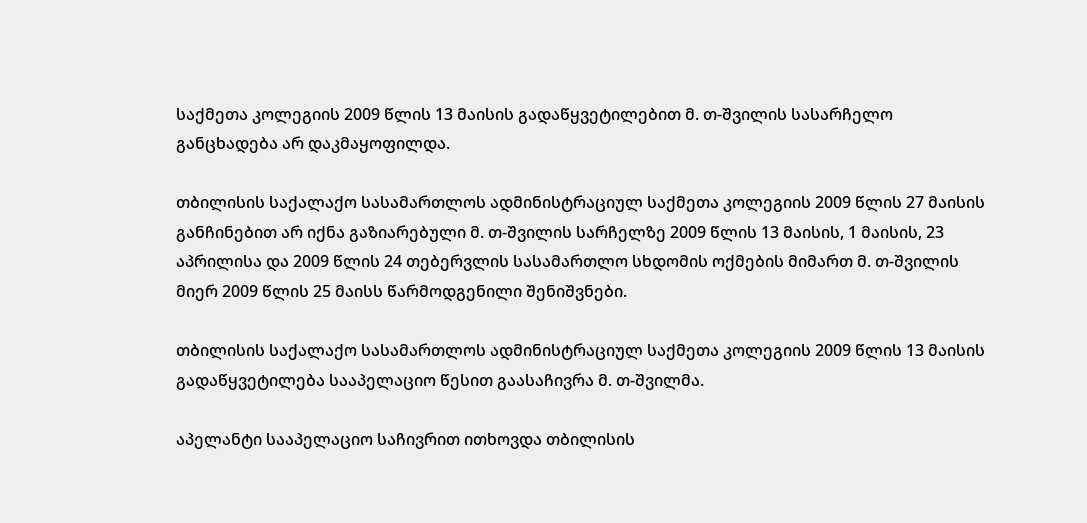საქმეთა კოლეგიის 2009 წლის 13 მაისის გადაწყვეტილებით მ. თ-შვილის სასარჩელო განცხადება არ დაკმაყოფილდა.

თბილისის საქალაქო სასამართლოს ადმინისტრაციულ საქმეთა კოლეგიის 2009 წლის 27 მაისის განჩინებით არ იქნა გაზიარებული მ. თ-შვილის სარჩელზე 2009 წლის 13 მაისის, 1 მაისის, 23 აპრილისა და 2009 წლის 24 თებერვლის სასამართლო სხდომის ოქმების მიმართ მ. თ-შვილის მიერ 2009 წლის 25 მაისს წარმოდგენილი შენიშვნები.

თბილისის საქალაქო სასამართლოს ადმინისტრაციულ საქმეთა კოლეგიის 2009 წლის 13 მაისის გადაწყვეტილება სააპელაციო წესით გაასაჩივრა მ. თ-შვილმა.

აპელანტი სააპელაციო საჩივრით ითხოვდა თბილისის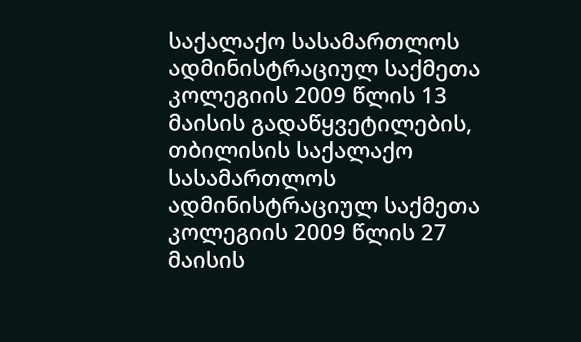საქალაქო სასამართლოს ადმინისტრაციულ საქმეთა კოლეგიის 2009 წლის 13 მაისის გადაწყვეტილების, თბილისის საქალაქო სასამართლოს ადმინისტრაციულ საქმეთა კოლეგიის 2009 წლის 27 მაისის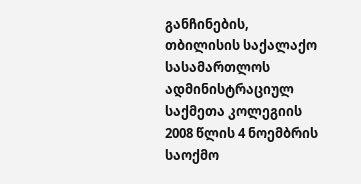განჩინების, თბილისის საქალაქო სასამართლოს ადმინისტრაციულ საქმეთა კოლეგიის 2008 წლის 4 ნოემბრის საოქმო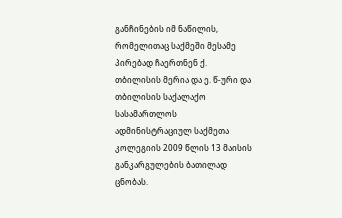განჩინების იმ ნაწილის, რომელითაც საქმეში მესამე პირებად ჩაერთნენ ქ. თბილისის მერია და ე. წ-ური და თბილისის საქალაქო სასამართლოს ადმინისტრაციულ საქმეთა კოლეგიის 2009 წლის 13 მაისის განკარგულების ბათილად ცნობას.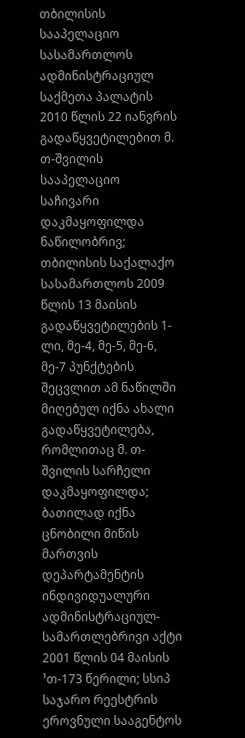თბილისის სააპელაციო სასამართლოს ადმინისტრაციულ საქმეთა პალატის 2010 წლის 22 იანვრის გადაწყვეტილებით მ. თ-შვილის სააპელაციო საჩივარი დაკმაყოფილდა ნაწილობრივ; თბილისის საქალაქო სასამართლოს 2009 წლის 13 მაისის გადაწყვეტილების 1-ლი, მე-4, მე-5, მე-6, მე-7 პუნქტების შეცვლით ამ ნაწილში მიღებულ იქნა ახალი გადაწყვეტილება, რომლითაც მ. თ-შვილის სარჩელი დაკმაყოფილდა; ბათილად იქნა ცნობილი მიწის მართვის დეპარტამენტის ინდივიდუალური ადმინისტრაციულ-სამართლებრივი აქტი 2001 წლის 04 მაისის ¹თ-173 წერილი; სსიპ საჯარო რეესტრის ეროვნული სააგენტოს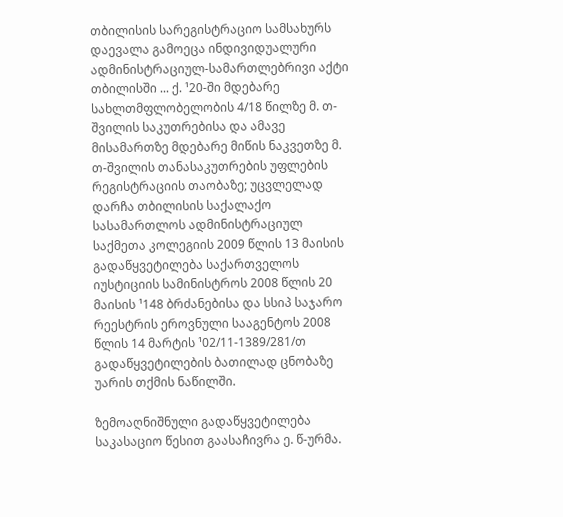თბილისის სარეგისტრაციო სამსახურს დაევალა გამოეცა ინდივიდუალური ადმინისტრაციულ-სამართლებრივი აქტი თბილისში ... ქ. ¹20-ში მდებარე სახლთმფლობელობის 4/18 წილზე მ. თ-შვილის საკუთრებისა და ამავე მისამართზე მდებარე მიწის ნაკვეთზე მ. თ-შვილის თანასაკუთრების უფლების რეგისტრაციის თაობაზე; უცვლელად დარჩა თბილისის საქალაქო სასამართლოს ადმინისტრაციულ საქმეთა კოლეგიის 2009 წლის 13 მაისის გადაწყვეტილება საქართველოს იუსტიციის სამინისტროს 2008 წლის 20 მაისის ¹148 ბრძანებისა და სსიპ საჯარო რეესტრის ეროვნული სააგენტოს 2008 წლის 14 მარტის ¹02/11-1389/281/თ გადაწყვეტილების ბათილად ცნობაზე უარის თქმის ნაწილში.

ზემოაღნიშნული გადაწყვეტილება საკასაციო წესით გაასაჩივრა ე. წ-ურმა.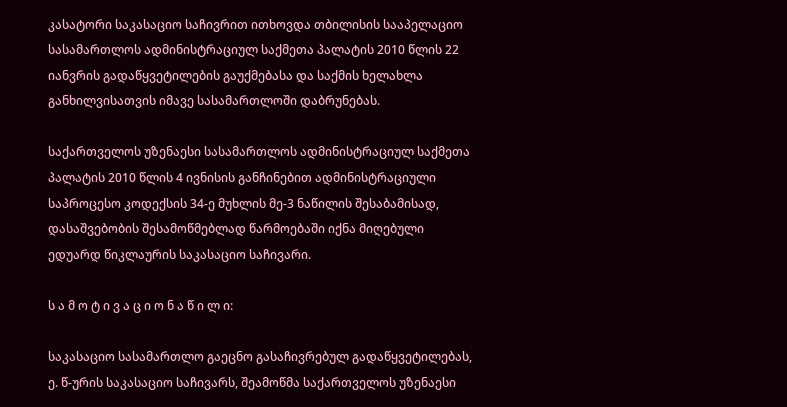კასატორი საკასაციო საჩივრით ითხოვდა თბილისის სააპელაციო სასამართლოს ადმინისტრაციულ საქმეთა პალატის 2010 წლის 22 იანვრის გადაწყვეტილების გაუქმებასა და საქმის ხელახლა განხილვისათვის იმავე სასამართლოში დაბრუნებას.

საქართველოს უზენაესი სასამართლოს ადმინისტრაციულ საქმეთა პალატის 2010 წლის 4 ივნისის განჩინებით ადმინისტრაციული საპროცესო კოდექსის 34-ე მუხლის მე-3 ნაწილის შესაბამისად, დასაშვებობის შესამოწმებლად წარმოებაში იქნა მიღებული ედუარდ წიკლაურის საკასაციო საჩივარი.

ს ა მ ო ტ ი ვ ა ც ი ო ნ ა წ ი ლ ი:

საკასაციო სასამართლო გაეცნო გასაჩივრებულ გადაწყვეტილებას, ე. წ-ურის საკასაციო საჩივარს, შეამოწმა საქართველოს უზენაესი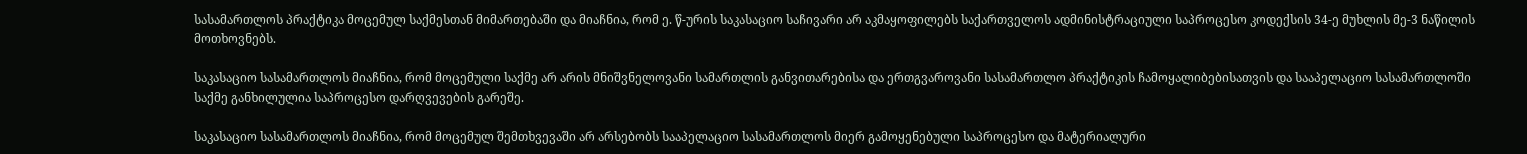სასამართლოს პრაქტიკა მოცემულ საქმესთან მიმართებაში და მიაჩნია, რომ ე. წ-ურის საკასაციო საჩივარი არ აკმაყოფილებს საქართველოს ადმინისტრაციული საპროცესო კოდექსის 34-ე მუხლის მე-3 ნაწილის მოთხოვნებს.

საკასაციო სასამართლოს მიაჩნია, რომ მოცემული საქმე არ არის მნიშვნელოვანი სამართლის განვითარებისა და ერთგვაროვანი სასამართლო პრაქტიკის ჩამოყალიბებისათვის და სააპელაციო სასამართლოში საქმე განხილულია საპროცესო დარღვევების გარეშე.

საკასაციო სასამართლოს მიაჩნია, რომ მოცემულ შემთხვევაში არ არსებობს სააპელაციო სასამართლოს მიერ გამოყენებული საპროცესო და მატერიალური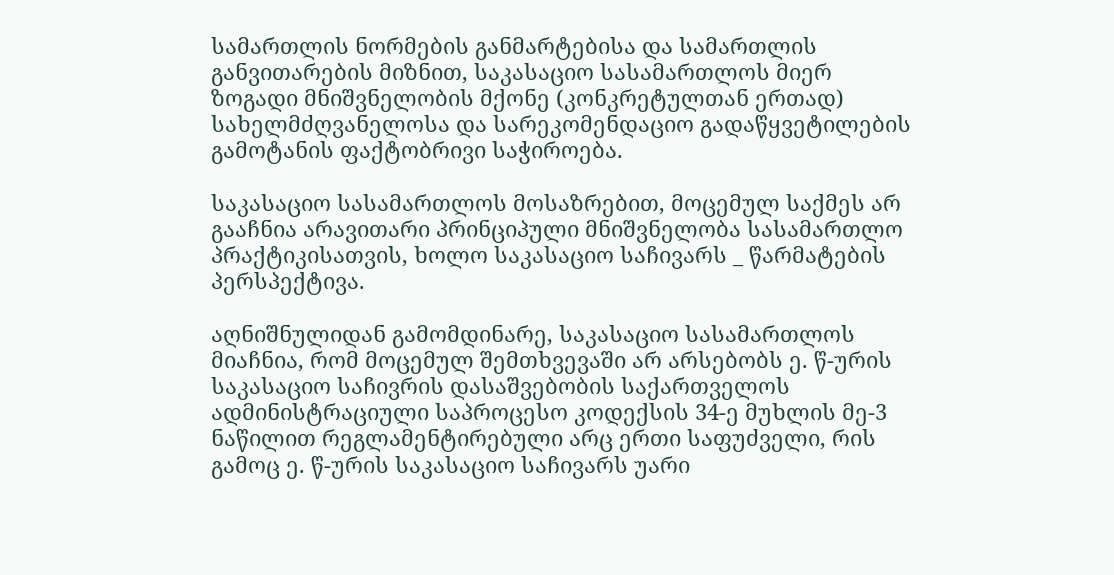სამართლის ნორმების განმარტებისა და სამართლის განვითარების მიზნით, საკასაციო სასამართლოს მიერ ზოგადი მნიშვნელობის მქონე (კონკრეტულთან ერთად) სახელმძღვანელოსა და სარეკომენდაციო გადაწყვეტილების გამოტანის ფაქტობრივი საჭიროება.

საკასაციო სასამართლოს მოსაზრებით, მოცემულ საქმეს არ გააჩნია არავითარი პრინციპული მნიშვნელობა სასამართლო პრაქტიკისათვის, ხოლო საკასაციო საჩივარს _ წარმატების პერსპექტივა.

აღნიშნულიდან გამომდინარე, საკასაციო სასამართლოს მიაჩნია, რომ მოცემულ შემთხვევაში არ არსებობს ე. წ-ურის საკასაციო საჩივრის დასაშვებობის საქართველოს ადმინისტრაციული საპროცესო კოდექსის 34-ე მუხლის მე-3 ნაწილით რეგლამენტირებული არც ერთი საფუძველი, რის გამოც ე. წ-ურის საკასაციო საჩივარს უარი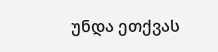უნდა ეთქვას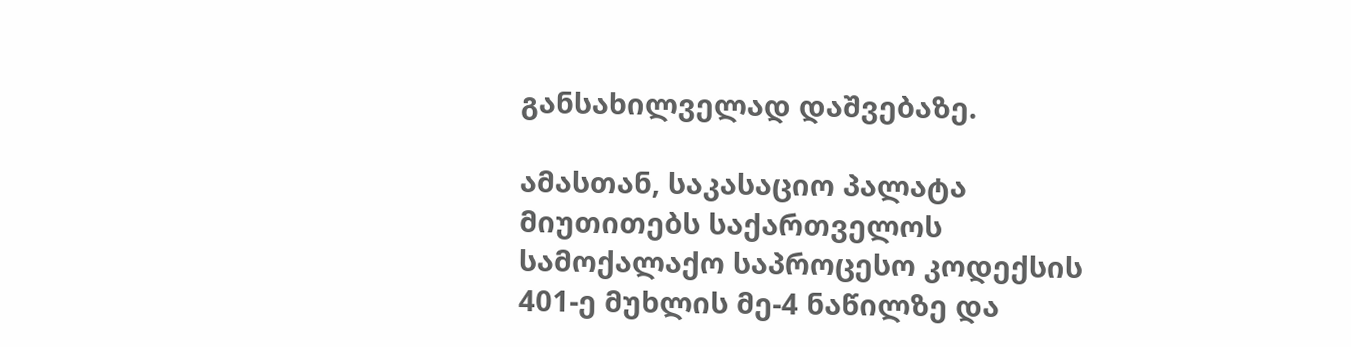განსახილველად დაშვებაზე.

ამასთან, საკასაციო პალატა მიუთითებს საქართველოს სამოქალაქო საპროცესო კოდექსის 401-ე მუხლის მე-4 ნაწილზე და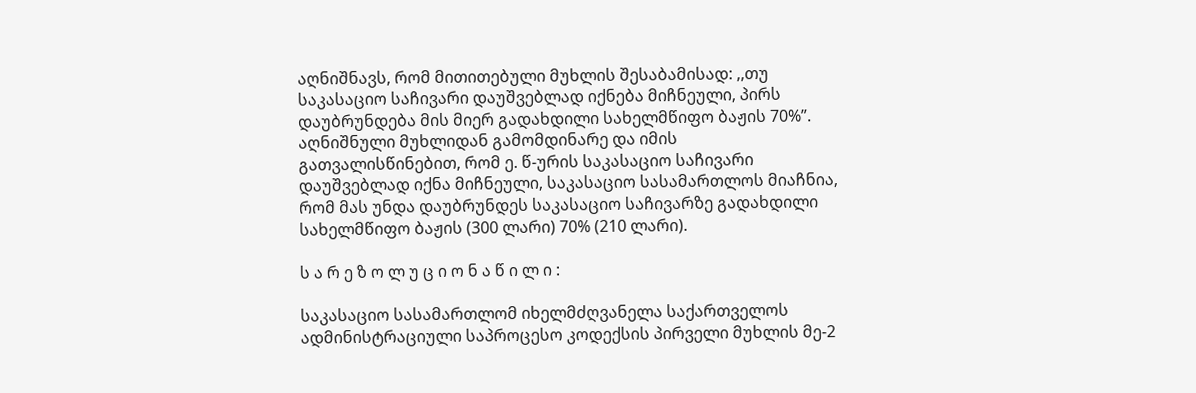აღნიშნავს, რომ მითითებული მუხლის შესაბამისად: ,,თუ საკასაციო საჩივარი დაუშვებლად იქნება მიჩნეული, პირს დაუბრუნდება მის მიერ გადახდილი სახელმწიფო ბაჟის 70%”. აღნიშნული მუხლიდან გამომდინარე და იმის გათვალისწინებით, რომ ე. წ-ურის საკასაციო საჩივარი დაუშვებლად იქნა მიჩნეული, საკასაციო სასამართლოს მიაჩნია, რომ მას უნდა დაუბრუნდეს საკასაციო საჩივარზე გადახდილი სახელმწიფო ბაჟის (300 ლარი) 70% (210 ლარი).

ს ა რ ე ზ ო ლ უ ც ი ო ნ ა წ ი ლ ი :

საკასაციო სასამართლომ იხელმძღვანელა საქართველოს ადმინისტრაციული საპროცესო კოდექსის პირველი მუხლის მე-2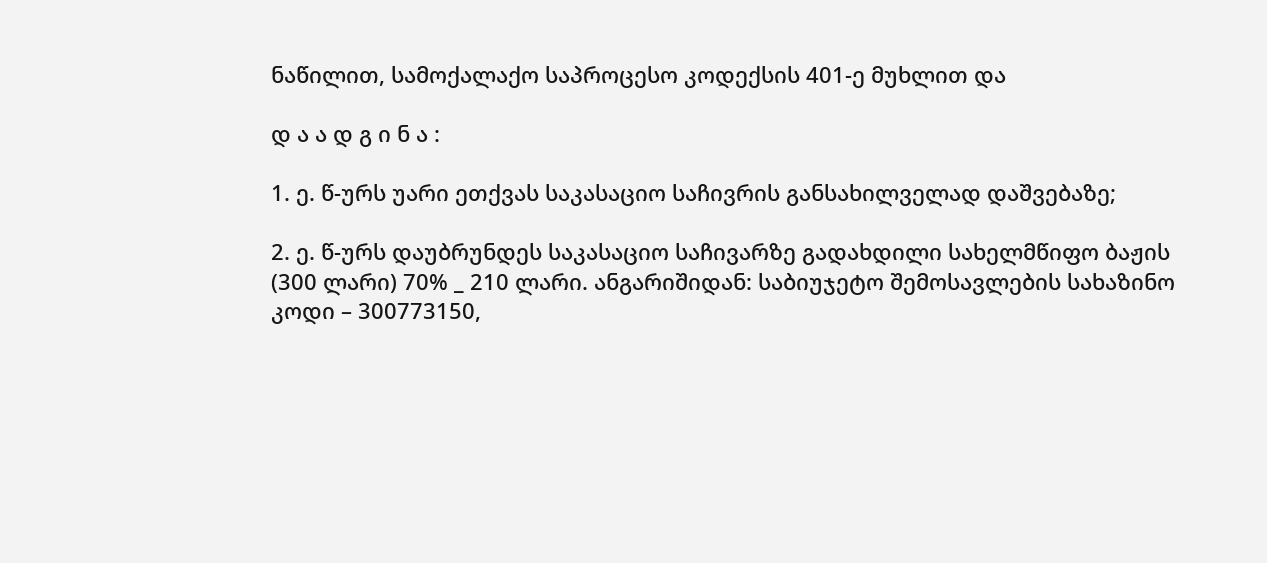ნაწილით, სამოქალაქო საპროცესო კოდექსის 401-ე მუხლით და

დ ა ა დ გ ი ნ ა :

1. ე. წ-ურს უარი ეთქვას საკასაციო საჩივრის განსახილველად დაშვებაზე;

2. ე. წ-ურს დაუბრუნდეს საკასაციო საჩივარზე გადახდილი სახელმწიფო ბაჟის (300 ლარი) 70% _ 210 ლარი. ანგარიშიდან: საბიუჯეტო შემოსავლების სახაზინო კოდი – 300773150,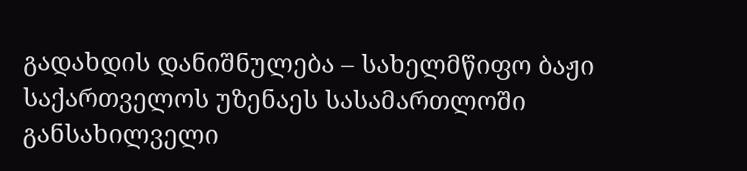გადახდის დანიშნულება – სახელმწიფო ბაჟი საქართველოს უზენაეს სასამართლოში განსახილველი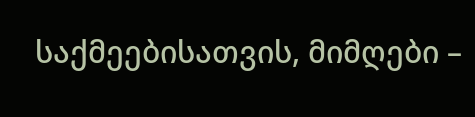საქმეებისათვის, მიმღები –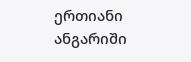ერთიანი ანგარიში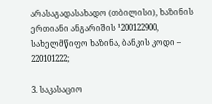არასაგადასახადო (თბილისი), ხაზინის ერთიანი ანგარიშის ¹200122900, სახელმწიფო ხაზინა, ბანკის კოდი – 220101222;

3. საკასაციო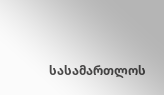სასამართლოს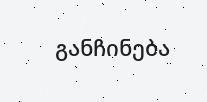განჩინება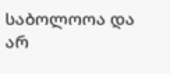საბოლოოა და არ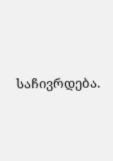საჩივრდება.